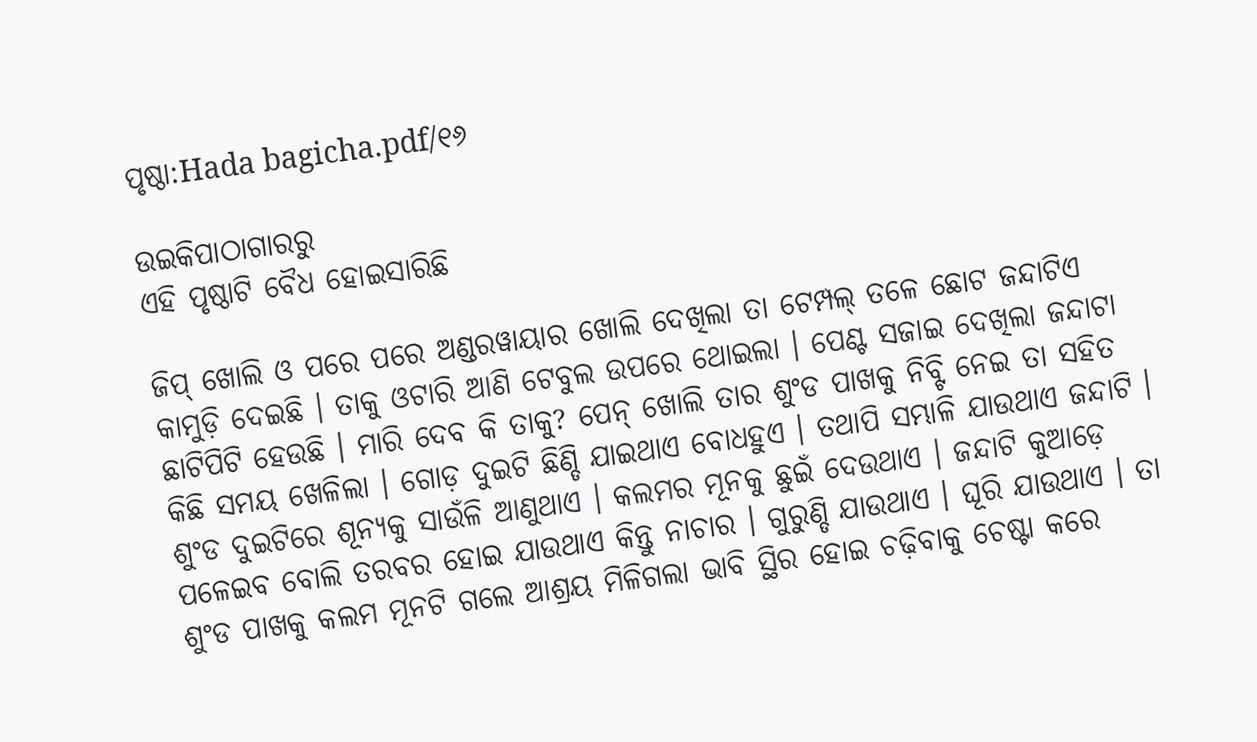ପୃଷ୍ଠା:Hada bagicha.pdf/୧୬

ଉଇକିପାଠାଗାର‌ରୁ
ଏହି ପୃଷ୍ଠାଟି ବୈଧ ହୋଇସାରିଛି

ଜିପ୍ ଖୋଲି ଓ ପରେ ପରେ ଅଣ୍ଡରୱାୟାର ଖୋଲି ଦେଖିଲା ତା ଟେମ୍ପଲ୍ ତଳେ ଛୋଟ ଜନ୍ଦାଟିଏ କାମୁଡ଼ି ଦେଇଛି । ତାକୁ ଓଟାରି ଆଣି ଟେବୁଲ ଉପରେ ଥୋଇଲା । ପେଣ୍ଟ ସଜାଇ ଦେଖିଲା ଜନ୍ଦାଟା ଛାଟିପିଟି ହେଉଛି । ମାରି ଦେବ କି ତାକୁ? ପେନ୍ ଖୋଲି ତାର ଶୁଂଡ ପାଖକୁ ନିବ୍ଟି ନେଇ ତା ସହିତ କିଛି ସମୟ ଖେଳିଲା । ଗୋଡ଼ ଦୁଇଟି ଛିଣ୍ଡି ଯାଇଥାଏ ବୋଧହୁଏ । ତଥାପି ସମ୍ଭାଳି ଯାଉଥାଏ ଜନ୍ଦାଟି । ଶୁଂଡ ଦୁଇଟିରେ ଶୂନ୍ୟକୁ ସାଉଁଳି ଆଣୁଥାଏ । କଲମର ମୂନକୁ ଛୁଇଁ ଦେଉଥାଏ । ଜନ୍ଦାଟି କୁଆଡ଼େ ପଳେଇବ ବୋଲି ତରବର ହୋଇ ଯାଉଥାଏ କିନ୍ତୁ ନାଚାର । ଗୁରୁଣ୍ଡି ଯାଉଥାଏ । ଘୂରି ଯାଉଥାଏ । ତା ଶୁଂଡ ପାଖକୁ କଲମ ମୂନଟି ଗଲେ ଆଶ୍ରୟ ମିଳିଗଲା ଭାବି ସ୍ଥିର ହୋଇ ଚଢ଼ିବାକୁ ଚେଷ୍ଟା କରେ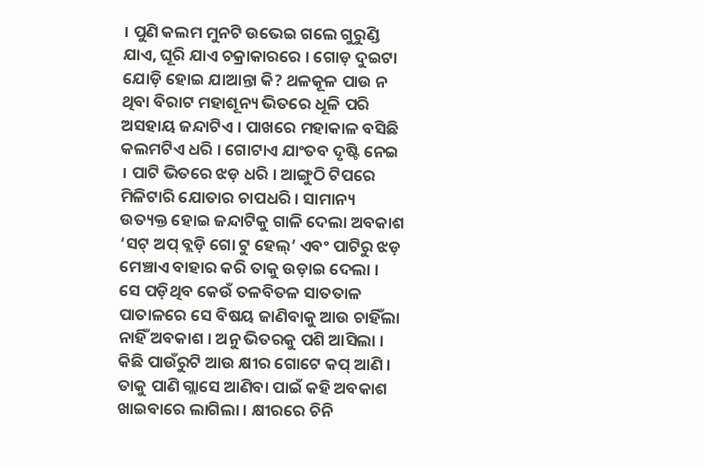। ପୁଣି କଲମ ମୁନଟି ଉଭେଇ ଗଲେ ଗୁରୁଣ୍ଡି ଯାଏ, ଘୂରି ଯାଏ ଚକ୍ରାକାରରେ । ଗୋଡ଼ ଦୁଇଟା ଯୋଡ଼ି ହୋଇ ଯାଆନ୍ତା କି? ଥଳକୂଳ ପାଉ ନ ଥିବା ବିରାଟ ମହାଶୂନ୍ୟ ଭିତରେ ଧୂଳି ପରି ଅସହାୟ ଜନ୍ଦାଟିଏ । ପାଖରେ ମହାକାଳ ବସିଛି କଲମଟିଏ ଧରି । ଗୋଟାଏ ଯାଂତବ ଦୃଷ୍ଟି ନେଇ । ପାଟି ଭିତରେ ଝଡ଼ ଧରି । ଆଙ୍ଗୁଠି ଟିପରେ ମିଳିଟାରି ଯୋତାର ଚାପଧରି । ସାମାନ୍ୟ ଉତ୍ୟକ୍ତ ହୋଇ ଜନ୍ଦାଟିକୁ ଗାଳି ଦେଲା ଅବକାଶ ‘ସଟ୍ ଅପ୍ ବ୍ଲଡ଼ି ଗୋ ଟୁ ହେଲ୍’ ଏବଂ ପାଟିରୁ ଝଡ଼ ମେଞ୍ଚାଏ ବାହାର କରି ତାକୁ ଉଡ଼ାଇ ଦେଲା । ସେ ପଡ଼ିଥିବ କେଉଁ ତଳବିତଳ ସାତତାଳ ପାତାଳରେ ସେ ବିଷୟ ଜାଣିବାକୁ ଆଉ ଚାହିଁଲା ନାହିଁ ଅବକାଶ । ଅନୁ ଭିତରକୁ ପଶି ଆସିଲା । କିଛି ପାଉଁରୁଟି ଆଉ କ୍ଷୀର ଗୋଟେ କପ୍ ଆଣି । ତାକୁ ପାଣି ଗ୍ଲାସେ ଆଣିବା ପାଇଁ କହି ଅବକାଶ ଖାଇବାରେ ଲାଗିଲା । କ୍ଷୀରରେ ଚିନି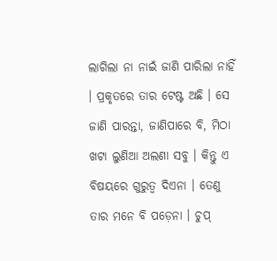ଲାଗିଲା ନା ନାଇଁ ଜାଣି ପାରିଲା ନାହିଁ । ପ୍ରକୃତରେ ତାର ଟେଷ୍ଟ ଅଛି । ସେ ଜାଣି ପାରନ୍ତା, ଜାଣିପାରେ ବି, ମିଠା ଖଟା ଲୁଣିଆ ଅଲଣା ସବୁ । କିନ୍ତୁ ଏ ବିଷୟରେ ଗୁରୁତ୍ୱ ଦିଏନା । ତେଣୁ ତାର ମନେ ବି ପଡ଼େନା । ଚୁପ୍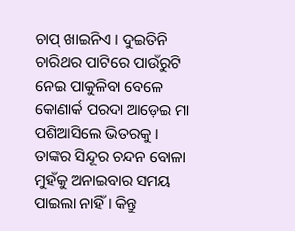ଚାପ୍ ଖାଇନିଏ । ଦୁଇତିନି ଚାରିଥର ପାଟିରେ ପାଉଁରୁଟି ନେଇ ପାକୁଳିବା ବେଳେ କୋଣାର୍କ ପରଦା ଆଡ଼େଇ ମା ପଶିଆସିଲେ ଭିତରକୁ । ତାଙ୍କର ସିନ୍ଦୂର ଚନ୍ଦନ ବୋଳା ମୁହଁକୁ ଅନାଇବାର ସମୟ ପାଇଲା ନାହିଁ । କିନ୍ତୁ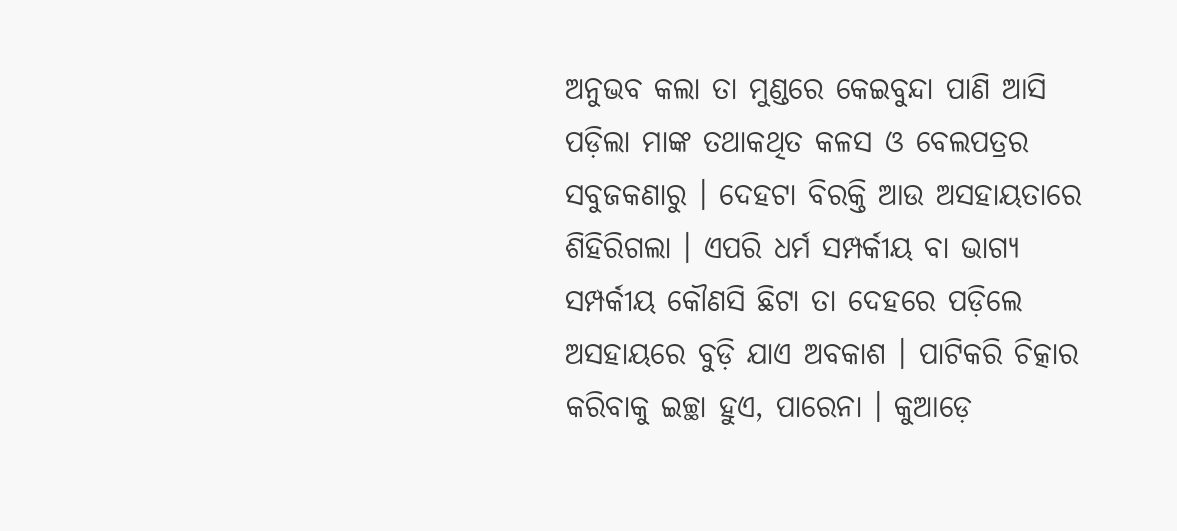ଅନୁଭବ କଲା ତା ମୁଣ୍ଡରେ କେଇବୁନ୍ଦା ପାଣି ଆସି ପଡ଼ିଲା ମାଙ୍କ ତଥାକଥିତ କଳସ ଓ ବେଲପତ୍ରର ସବୁଜକଣାରୁ । ଦେହଟା ବିରକ୍ତି ଆଉ ଅସହାୟତାରେ ଶିହିରିଗଲା । ଏପରି ଧର୍ମ ସମ୍ପର୍କୀୟ ବା ଭାଗ୍ୟ ସମ୍ପର୍କୀୟ କୌଣସି ଛିଟା ତା ଦେହରେ ପଡ଼ିଲେ ଅସହାୟରେ ବୁଡ଼ି ଯାଏ ଅବକାଶ । ପାଟିକରି ଚିତ୍କାର କରିବାକୁ ଇଚ୍ଛା ହୁଏ, ପାରେନା । କୁଆଡ଼େ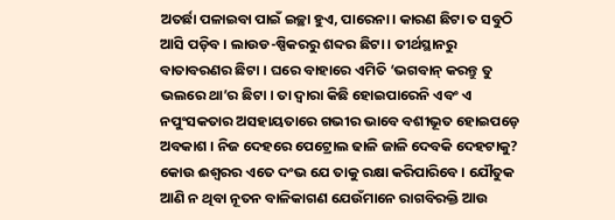ଅତର୍ଛା ପଳାଇବା ପାଇଁ ଇଚ୍ଛା ହୁଏ, ପାରେନା । କାରଣ ଛିଟା ତ ସବୁଠି ଆସି ପଡ଼ିବ । ଲାଉଡ-ଷ୍ପିକରରୁ ଶବ୍ଦର ଛିଟା । ତୀର୍ଥସ୍ଥାନରୁ ବାତାବରଣର ଛିଟା । ଘରେ ବାହାରେ ଏମିତି ‘ଭଗବାନ୍ କରନ୍ତୁ ତୁ ଭଲରେ ଥା’ର ଛିଟା । ତା ଦ୍ୱାରା କିଛି ହୋଇପାରେନି ଏବଂ ଏ ନପୁଂସକତାର ଅସହାୟତାରେ ଗଭୀର ଭାବେ ବଶୀଭୂତ ହୋଇପଡ଼େ ଅବକାଶ । ନିଜ ଦେହରେ ପେଟ୍ରୋଲ ଢାଳି ଜାଳି ଦେବକି ଦେହଟାକୁ? କୋଉ ଈଶ୍ୱରର ଏତେ ଦଂଭ ଯେ ତାକୁ ରକ୍ଷା କରିପାରିବେ । ଯୌତୁକ ଆଣି ନ ଥିବା ନୂତନ ବାଳିକାଗଣ ଯେଉଁମାନେ ରାଗବିରକ୍ତି ଆଉ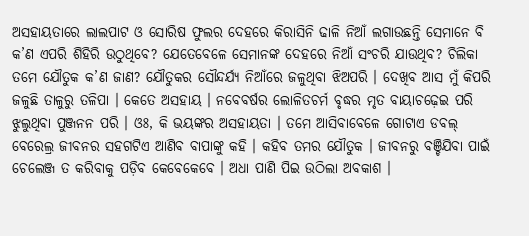ଅସହାୟତାରେ ଲାଲପାଟ ଓ ସୋରିଷ ଫୁଲର ଦେହରେ କିରାସିନି ଢାଳି ନିଆଁ ଲଗାଉଛନ୍ତି ସେମାନେ ବି କ’ଣ ଏପରି ଶିହିରି ଉଠୁଥିବେ? ଯେତେବେଳେ ସେମାନଙ୍କ ଦେହରେ ନିଆଁ ସଂଚରି ଯାଉଥିବ? ଚିଲିକା ତମେ ଯୌତୁକ କ’ଣ ଜାଣ? ଯୌତୁକର ସୌନ୍ଦର୍ଯ୍ୟ ନିଆଁରେ ଜଳୁଥିବା ଝିଅପରି । ଦେଖିବ ଆସ ମୁଁ କିପରି ଜଳୁଛି ତାଳୁରୁ ତଳିପା । କେତେ ଅସହାୟ । ନବେବର୍ଷର ଲୋଳିତଚର୍ମ ବୃଦ୍ଧର ମୃତ ବାୟାଚଢ଼େଇ ପରି ଝୁଲୁଥିବା ପୁଞ୍ଜନନ ପରି । ଓଃ, କି ଭୟଙ୍କର ଅସହାୟତା । ତମେ ଆସିବାବେଳେ ଗୋଟାଏ ଡବଲ୍ ବେରେଲ୍ର ଜୀବନର ସହଗଟିଏ ଆଣିବ ବାପାଙ୍କୁ କହି । କହିବ ତମର ଯୌତୁକ । ଜୀବନରୁ ବଞ୍ଚିଯିବା ପାଇଁ ଚେଲେଞ୍ଜ ତ କରିବାକୁ ପଡ଼ିବ କେବେକେବେ । ଅଧା ପାଣି ପିଇ ଉଠିଲା ଅବକାଶ ।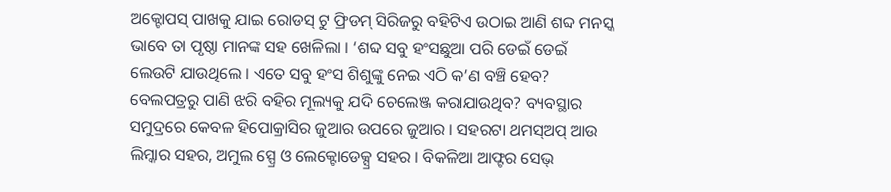ଅକ୍ଟୋପସ୍ ପାଖକୁ ଯାଇ ରୋଡସ୍ ଟୁ ଫ୍ରିଡମ୍ ସିରିଜରୁ ବହିଟିଏ ଉଠାଇ ଆଣି ଶବ୍ଦ ମନସ୍କ ଭାବେ ତା ପୃଷ୍ଠା ମାନଙ୍କ ସହ ଖେଳିଲା । ‘ଶବ୍ଦ ସବୁ ହଂସଛୁଆ ପରି ଡେଇଁ ଡେଇଁ ଲେଉଟି ଯାଉଥିଲେ । ଏତେ ସବୁ ହଂସ ଶିଶୁଙ୍କୁ ନେଇ ଏଠି କ’ଣ ବଞ୍ଚି ହେବ? ବେଲପତ୍ରରୁ ପାଣି ଝରି ବହିର ମୂଲ୍ୟକୁ ଯଦି ଚେଲେଞ୍ଜ କରାଯାଉଥିବ? ବ୍ୟବସ୍ଥାର ସମୁଦ୍ରରେ କେବଳ ହିପୋକ୍ରାସିର ଜୁଆର ଉପରେ ଜୁଆର । ସହରଟା ଥମସ୍ଅପ୍ ଆଉ ଲିମ୍କାର ସହର, ଅମୁଲ ସ୍ପ୍ରେ ଓ ଲେକ୍ଟୋଡେକ୍ସ୍ର ସହର । ବିକଳିଆ ଆଫ୍ଟର ସେଭ୍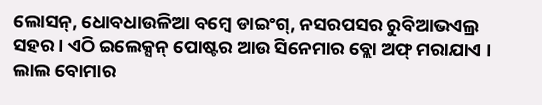ଲୋସନ୍, ଧୋବଧାଉଳିଆ ବମ୍ବେ ଡାଇଂଗ୍, ନସରପସର ରୁବିଆଭଏଲ୍ର ସହର । ଏଠି ଇଲେକ୍ସନ୍ ପୋଷ୍ଟର ଆଉ ସିନେମାର ବ୍ଲୋ ଅଫ୍ ମରାଯାଏ । ଲାଲ ବୋମାର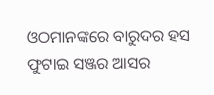ଓଠମାନଙ୍କରେ ବାରୁଦର ହସ ଫୁଟାଇ ସଞ୍ଜର ଆସର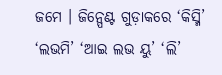ଜମେ । ଜିନ୍ପେଣ୍ଟ ଗୁଡ଼ାକରେ ‘କିସ୍ମି’ ‘ଲଭମି’ ‘ଆଇ ଲଭ ୟୁ’ ‘ଲି’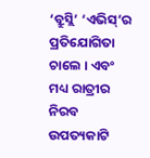‘ବ୍ରୁସ୍ଲି’ ‘ଏଭିସ୍’ର ପ୍ରତିଯୋଗିତା ଚାଲେ । ଏବଂ ମଧ୍ୟ ରାତ୍ରୀର ନିରବ ଉପତ୍ୟକାଟି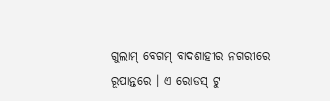ଗୁଲାମ୍ ବେଗମ୍ ବାଦଶାହୀର ନଗରୀରେ ରୂପାନ୍ତରେ । ଏ ରୋଡସ୍ ଟୁ